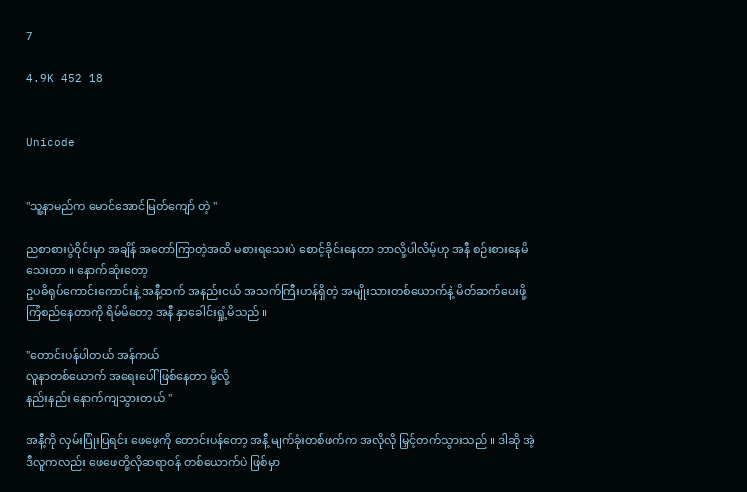7

4.9K 452 18


Unicode


"သူ့နာမည်က မောင်အောင်မြတ်ကျော် တဲ့ "

ညစာစားပွဲဝိုင်းမှာ အချိန် အတော်ကြာတဲ့အထိ မစားရသေးပဲ စောင့်ခိုင်းနေတာ ဘာလို့ပါလိမ့်ဟု အနီ စဉ်းစားနေမိသေးတာ ။ နောက်ဆုံးတော့
ဥပဓိရုပ်ကောင်းကောင်းနဲ့ အနီ့ထက် အနည်းငယ် အသက်ကြီးဟန်ရှိတဲ့ အမျိုးသားတစ်ယောက်နဲ့ မိတ်ဆက်ပေးဖို့ ကြံစည်နေတာကို ရိမ်မိတော့ အနီ နှာခေါင်းရှုံ့မိသည် ။

"တောင်းပန်ပါတယ် အန်ကယ်
လူနာတစ်ယောက် အရေးပေါ်ဖြစ်နေတာ မို့လို့
နည်းနည်း နောက်ကျသွားတယ် "

အနီ့ကို လှမ်းပြုံးပြရင်း ဖေဖေ့ကို တောင်းပန်တော့ အနီ့ မျက်ခုံးတစ်ဖက်က အလိုလို မြှင့်တက်သွားသည် ။ ဒါဆို အဲ့ဒီလူကလည်း ဖေဖေတို့လိုဆရာဝန် တစ်ယောက်ပဲ ဖြစ်မှာ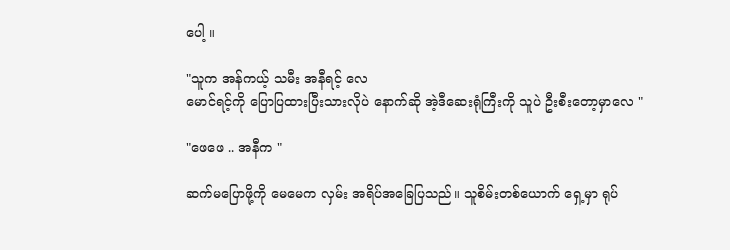ပေါ့ ။

"သူက အန်ကယ့် သမီး အနီရင့် လေ
မောင်ရင့်ကို ပြောပြထားပြီးသားလိုပဲ နောက်ဆို အဲ့ဒီဆေးရုံကြီးကို သူပဲ ဦးစီးတော့မှာလေ "

"ဖေဖေ .. အနီက "

ဆက်မပြောဖို့ကို မေမေက လှမ်း အရိပ်အခြေပြသည်။ သူစိမ်းတစ်ယောက် ရှေ့မှာ ရုပ်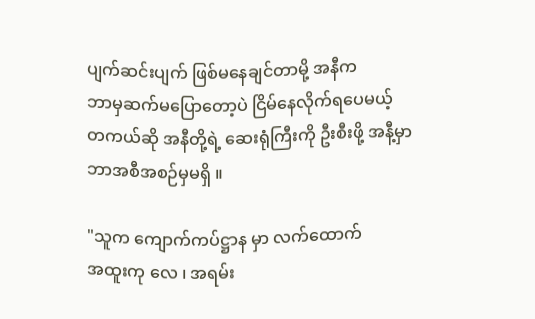ပျက်ဆင်းပျက် ဖြစ်မနေချင်တာမို့ အနီက
ဘာမှဆက်မပြောတော့ပဲ ငြိမ်နေလိုက်ရပေမယ့်
တကယ်ဆို အနီတို့ရဲ့ ဆေးရုံကြီးကို ဦးစီးဖို့ အနီ့မှာ ဘာအစီအစဉ်မှမရှိ ။

"သူက ကျောက်ကပ်ဋ္ဌာန မှာ လက်ထောက်
အထူးကု လေ ၊ အရမ်း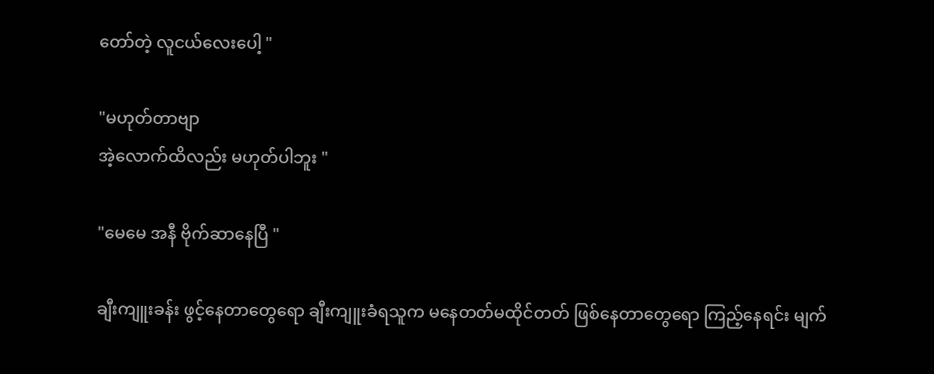တော်တဲ့ လူငယ်လေးပေါ့ "

"မဟုတ်တာဗျာ
အဲ့လောက်ထိလည်း မဟုတ်ပါဘူး "

"မေမေ အနီ ဗိုက်ဆာနေပြီ "

ချီးကျူးခန်း ဖွင့်နေတာတွေရော ချီးကျူးခံရသူက မနေတတ်မထိုင်တတ် ဖြစ်နေတာတွေရော ကြည့်နေရင်း မျက်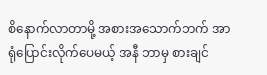စိနောက်လာတာမို့ အစားအသောက်ဘက် အာရုံပြောင်းလိုက်ပေမယ့် အနီ ဘာမှ စားချင်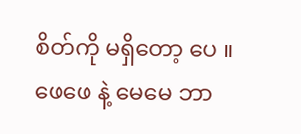စိတ်ကို မရှိတော့ ပေ ။
ဖေဖေ နဲ့ မေမေ ဘာ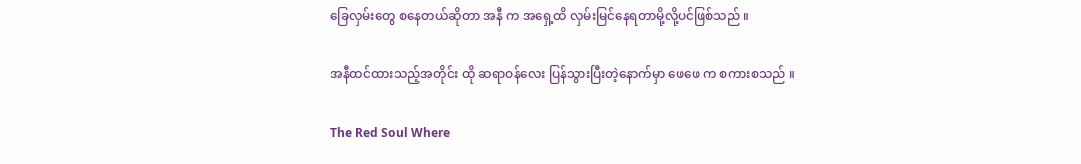ခြေလှမ်းတွေ စနေတယ်ဆိုတာ အနီ က အရှေ့ထိ လှမ်းမြင်နေရတာမို့လို့ပင်ဖြစ်သည် ။

အနီထင်ထားသည့်အတိုင်း ထို ဆရာဝန်လေး ပြန်သွားပြီးတဲ့နောက်မှာ ဖေဖေ က စကားစသည် ။

The Red Soul Where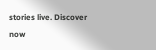stories live. Discover now